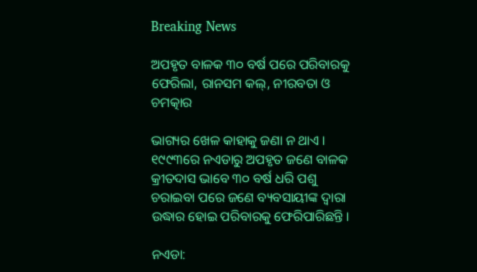Breaking News

ଅପହୃତ ବାଳକ ୩୦ ବର୍ଷ ପରେ ପରିବାରକୁ ଫେରିଲା, ରାନସମ କଲ୍, ନୀରବତା ଓ ଚମତ୍କାର

ଭାଗ୍ୟର ଖେଳ କାହାକୁ ଜଣା ନ ଥାଏ। ୧୯୯୩ରେ ନଏଡାରୁ ଅପହୃତ ଜଣେ ବାଳକ କ୍ରୀତଦାସ ଭାବେ ୩୦ ବର୍ଷ ଧରି ପଶୁ ଚରାଇବା ପରେ ଜଣେ ବ୍ୟବସାୟୀଙ୍କ ଦ୍ବାରା ଉଦ୍ଧାର ହୋଇ ପରିବାରକୁ ଫେରିପାରିଛନ୍ତି।

ନଏଡା: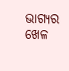ଭାଗ୍ୟର ଖେଳ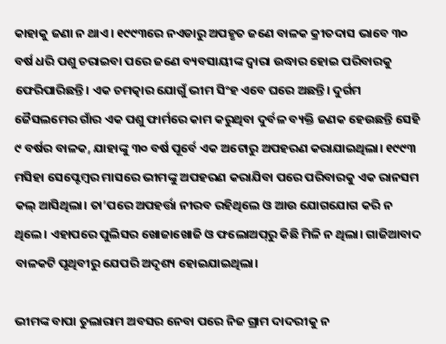କାହାକୁ ଜଣା ନ ଥାଏ। ୧୯୯୩ରେ ନଏଡାରୁ ଅପହୃତ ଜଣେ ବାଳକ କ୍ରୀତଦାସ ଭାବେ ୩୦ ବର୍ଷ ଧରି ପଶୁ ଚରାଇବା ପରେ ଜଣେ ବ୍ୟବସାୟୀଙ୍କ ଦ୍ବାରା ଉଦ୍ଧାର ହୋଇ ପରିବାରକୁ ଫେରିପାରିଛନ୍ତି। ଏକ ଚମତ୍କାର ଯୋଗୁଁ ଭୀମ ସିଂହ ଏବେ ଘରେ ଅଛନ୍ତି। ଦୁର୍ଗମ ଜୈସଲମେର ଗାଁର ଏକ ପଶୁ ଫାର୍ମରେ କାମ କରୁଥିବା ଦୁର୍ବଳ ବ୍ୟକ୍ତି ଜଣକ ହେଉଛନ୍ତି ସେହି ୯ ବର୍ଷର ବାଳକ, ଯାହାଙ୍କୁ ୩୦ ବର୍ଷ ପୂର୍ବେ ଏକ ଅଟୋରୁ ଅପହରଣ କରାଯାଇଥିଲା। ୧୯୯୩ ମସିହା ସେପ୍ଟେମ୍ବର ମାସରେ ଭୀମଙ୍କୁ ଅପହରଣ କରାଯିବା ପରେ ପରିବାରକୁ ଏକ ରାନସମ କଲ୍ ଆସିଥିଲା। ତା’ପରେ ଅପହର୍ତ୍ତା ନୀରବ ରହିଥିଲେ ଓ ଆଉ ଯୋଗଯୋଗ କରି ନ ଥିଲେ। ଏହାପରେ ପୁଲିସର ଖୋଜାଖୋଜି ଓ ଫଲୋଅପ୍‌ରୁ କିଛି ମିଳି ନ ଥିଲା। ଗାଜିଆବାଦ ବାଳକଟି ପୃଥିବୀରୁ ଯେପରି ଅଦୃଶ୍ୟ ହୋଇଯାଇଥିଲା।

ଭୀମଙ୍କ ବାପା ତୁଲାରାମ ଅବସର ନେବା ପରେ ନିଜ ଗ୍ରାମ ଦାଦରୀକୁ ନ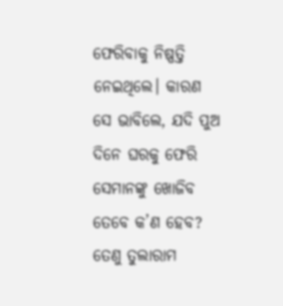ଫେରିବାକୁ ନିଷ୍ପତ୍ତି ନେଇଥିଲେ। କାରଣ ସେ ଭାବିଲେ, ଯଦି ପୁଅ ଦିନେ ଘରକୁ ଫେରି ସେମାନଙ୍କୁ ଖୋଜିବ ତେବେ କ’ଣ ହେବ? ତେଣୁ ତୁଲାରାମ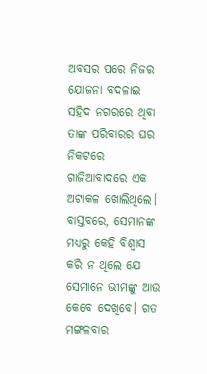ଅବସର ପରେ ନିଜର ଯୋଜନା ବଦଳାଇ ସହିଦ ନଗରରେ ଥିବା ତାଙ୍କ ପରିବାରର ଘର ନିକଟରେ ଗାଜିଆବାଦରେ ଏକ ଅଟାକଳ ଖୋଲିଥିଲେ। ବାସ୍ତବରେ, ସେମାନଙ୍କ ମଧ୍ୟରୁ କେହି ବିଶ୍ୱାସ କରି ନ ଥିଲେ ଯେ ସେମାନେ ଭୀମଙ୍କୁ ଆଉ କେବେ ଦେଖିବେ। ଗତ ମଙ୍ଗଳବାର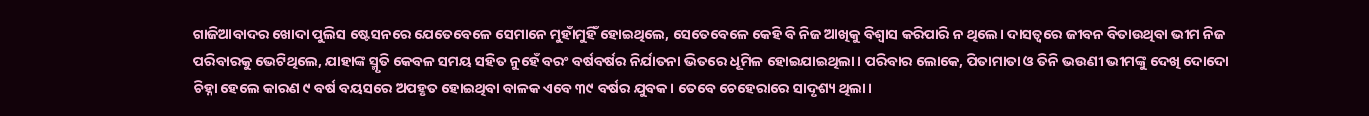ଗାଜିଆବାଦର ଖୋଦା ପୁଲିସ ଷ୍ଟେସନରେ ଯେତେବେଳେ ସେମାନେ ମୁହାଁମୁହିଁ ହୋଇଥିଲେ, ସେତେବେଳେ କେହି ବି ନିଜ ଆଖିକୁ ବିଶ୍ୱାସ କରିପାରି ନ ଥିଲେ। ଦାସତ୍ୱରେ ଜୀବନ ବିତାଉଥିବା ଭୀମ ନିଜ ପରିବାରକୁ ଭେଟିଥିଲେ, ଯାହାଙ୍କ ସ୍ମୃତି କେବଳ ସମୟ ସହିତ ନୁହେଁ ବରଂ ବର୍ଷବର୍ଷର ନିର୍ଯାତନା ଭିତରେ ଧୂମିଳ ହୋଇଯାଇଥିଲା। ପରିବାର ଲୋକେ, ପିତାମାତା ଓ ତିନି ଭଉଣୀ ଭୀମଙ୍କୁ ଦେଖି ଦୋଦୋ ଚିହ୍ନା ହେଲେ କାରଣ ୯ ବର୍ଷ ବୟସରେ ଅପହୃତ ହୋଇଥିବା ବାଳକ ଏବେ ୩୯ ବର୍ଷର ଯୁବକ। ତେବେ ଚେହେରାରେ ସାଦୃଶ୍ୟ ଥିଲା।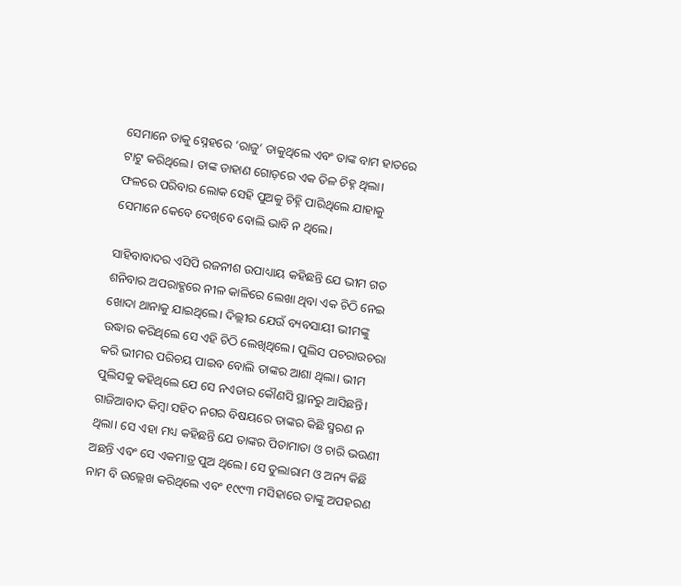ସେମାନେ ତାକୁ ସ୍ନେହରେ ‘ରାଜୁ’ ଡାକୁଥିଲେ ଏବଂ ତାଙ୍କ ବାମ ହାତରେ ଟାଟୁ କରିଥିଲେ। ତାଙ୍କ ଡାହାଣ ଗୋଡ଼ରେ ଏକ ତିଳ ଚିହ୍ନ ଥିଲା। ଫଳରେ ପରିବାର ଲୋକ ସେହି ପୁଅକୁ ଚିହ୍ନି ପାରିଥିଲେ ଯାହାକୁ ସେମାନେ କେବେ ଦେଖିବେ ବୋଲି ଭାବି ନ ଥିଲେ।

ସାହିବାବାଦର ଏସିପି ରଜନୀଶ ଉପାଧ୍ୟାୟ କହିଛନ୍ତି ଯେ ଭୀମ ଗତ ଶନିବାର ଅପରାହ୍ଣରେ ନୀଳ କାଳିରେ ଲେଖା ଥିବା ଏକ ଚିଠି ନେଇ ଖୋଦା ଥାନାକୁ ଯାଇଥିଲେ। ଦିଲ୍ଲୀର ଯେଉଁ ବ୍ୟବସାୟୀ ଭୀମଙ୍କୁ ଉଦ୍ଧାର କରିଥିଲେ ସେ ଏହି ଚିଠି ଲେଖିଥିଲେ। ପୁଲିସ ପଚରାଉଚରା କରି ଭୀମର ପରିଚୟ ପାଇବ ବୋଲି ତାଙ୍କର ଆଶା ଥିଲା। ଭୀମ ପୁଲିସକୁ କହିଥିଲେ ଯେ ସେ ନଏଡାର କୌଣସି ସ୍ଥାନରୁ ଆସିଛନ୍ତି। ଗାଜିଆବାଦ କିମ୍ବା ସହିଦ ନଗର ବିଷୟରେ ତାଙ୍କର କିଛି ସ୍ମରଣ ନ ଥିଲା। ସେ ଏହା ମଧ୍ୟ କହିଛନ୍ତି ଯେ ତାଙ୍କର ପିତାମାତା ଓ ଚାରି ଭଉଣୀ ଅଛନ୍ତି ଏବଂ ସେ ଏକମାତ୍ର ପୁଅ ଥିଲେ। ସେ ତୁଲାରାମ ଓ ଅନ୍ୟ କିଛି ନାମ ବି ଉଲ୍ଲେଖ କରିଥିଲେ ଏବଂ ୧୯୯୩ ମସିହାରେ ତାଙ୍କୁ ଅପହରଣ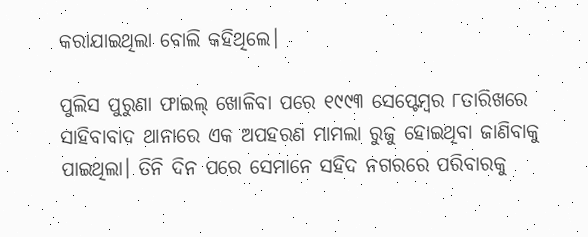କରାଯାଇଥିଲା ବୋଲି କହିଥିଲେ।

ପୁଲିସ ପୁରୁଣା ଫାଇଲ୍ ଖୋଳିବା ପରେ ୧୯୯୩ ସେପ୍ଟେମ୍ବର ୮ତାରିଖରେ ସାହିବାବାଦ ଥାନାରେ ଏକ ଅପହରଣ ମାମଲା ରୁଜୁ ହୋଇଥିବା ଜାଣିବାକୁ ପାଇଥିଲା। ତିନି ଦିନ ପରେ ସେମାନେ ସହିଦ ନଗରରେ ପରିବାରକୁ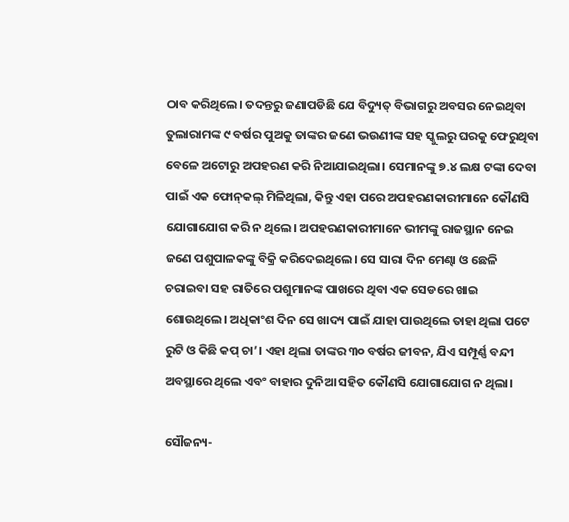ଠାବ କରିଥିଲେ। ତଦନ୍ତରୁ ଜଣାପଡିଛି ଯେ ବିଦ୍ୟୁତ୍ ବିଭାଗରୁ ଅବସର ନେଇଥିବା ତୁଲାରାମଙ୍କ ୯ ବର୍ଷର ପୁଅକୁ ତାଙ୍କର ଜଣେ ଭଉଣୀଙ୍କ ସହ ସ୍କୁଲରୁ ଘରକୁ ଫେରୁଥିବା ବେଳେ ଅଟୋରୁ ଅପହରଣ କରି ନିଆଯାଇଥିଲା। ସେମାନଙ୍କୁ ୭.୪ ଲକ୍ଷ ଟଙ୍କା ଦେବା ପାଇଁ ଏକ ଫୋନ୍‌କଲ୍ ମିଳିଥିଲା, କିନ୍ତୁ ଏହା ପରେ ଅପହରଣକାରୀମାନେ କୌଣସି ଯୋଗାଯୋଗ କରି ନ ଥିଲେ। ଅପହରଣକାରୀମାନେ ଭୀମଙ୍କୁ ରାଜସ୍ଥାନ ନେଇ ଜଣେ ପଶୁପାଳକଙ୍କୁ ବିକ୍ରି କରିଦେଇଥିଲେ। ସେ ସାରା ଦିନ ମେଣ୍ଢା ଓ ଛେଳି ଚରାଇବା ସହ ରାତିରେ ପଶୁମାନଙ୍କ ପାଖରେ ଥିବା ଏକ ସେଡରେ ଖାଇ ଶୋଉଥିଲେ। ଅଧିକାଂଶ ଦିନ ସେ ଖାଦ୍ୟ ପାଇଁ ଯାହା ପାଉଥିଲେ ତାହା ଥିଲା ପଟେ ରୁଟି ଓ କିଛି କପ୍ ଚା’। ଏହା ଥିଲା ତାଙ୍କର ୩୦ ବର୍ଷର ଜୀବନ, ଯିଏ ସମ୍ପୂର୍ଣ୍ଣ ବନ୍ଦୀ ଅବସ୍ଥାରେ ଥିଲେ ଏବଂ ବାହାର ଦୁନିଆ ସହିତ କୌଣସି ଯୋଗାଯୋଗ ନ ଥିଲା।

ସୌଜନ୍ୟ-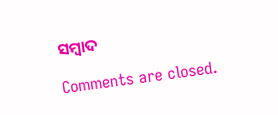ସମ୍ୱାଦ

Comments are closed.